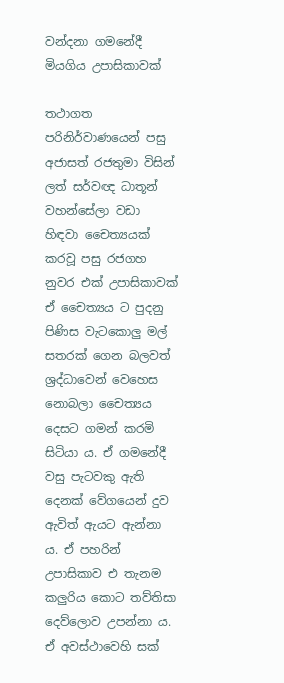වන්දනා ගමනේදී මියගිය උපාසිකාවක්

තථාගත පරිනිර්වාණයෙන් පසු අජාසත් රජතුමා විසින් ලත් සර්වඥ ධාතූන් වහන්සේලා වඩා හිඳවා චෛත්‍යයක් කරවූ පසු රජගහ නුවර එක් උපාසිකාවක් ඒ චෛත්‍යය ට පුදනු පිණිස වැටකොලු මල් සතරක් ගෙන බලවත් ශ්‍රද්ධාවෙන් වෙහෙස නොබලා චෛත්‍යය දෙසට ගමන් කරමි සිටියා ය. ඒ ගමනේදී වසු පැටවකු ඇති දෙනක් වේගයෙන් දුව ඇවිත් ඇයට ඇන්නා ය. ඒ පහරින් උපාසිකාව එ තැනම කලුරිය කොට තව්තිසා දෙව්ලොව උපන්නා ය. ඒ අවස්ථාවෙහි සක්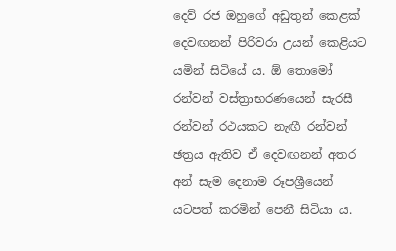දෙව් රජ ඔහුගේ අඩුතුන් කෙළක් දෙවඟනන් පිරිවරා උයන් කෙළියට යමින් සිටියේ ය. ඕ තොමෝ රන්වන් වස්ත්‍රාභරණයෙන් සැරසී රන්වන් රථයකට නැඟී රන්වන් ඡත්‍රය ඇතිව ඒ දෙවඟනන් අතර අන් සැම දෙනාම රූපශ්‍රීයෙන් යටපත් කරමින් පෙනී සිටියා ය.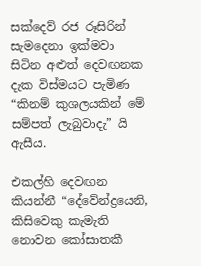සක්දෙව් රජ රූසිරින් සැමදෙනා ඉක්මවා සිටින අළුත් දෙවඟනක දැක විස්මයට පැමිණ “කිනම් කුශලයකින් මේ සම්පත් ලැබුවාදැ” යි ඇසීය.

එකල්හි දෙවඟන කියන්නී “දේවේන්ද්‍රයෙනි, කිසිවෙකු කැමැති නොවන කෝසාතකී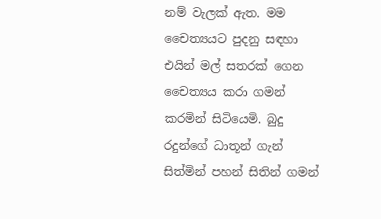නම් වැලක් ඇත. මම චෛත්‍යයට පුදනු සඳහා එයින් මල් සතරක් ගෙන චෛත්‍යය කරා ගමන් කරමින් සිටියෙමි. බුදු රදුන්ගේ ධාතූන් ගැන් සිත්මින් පහන් සිතින් ගමන්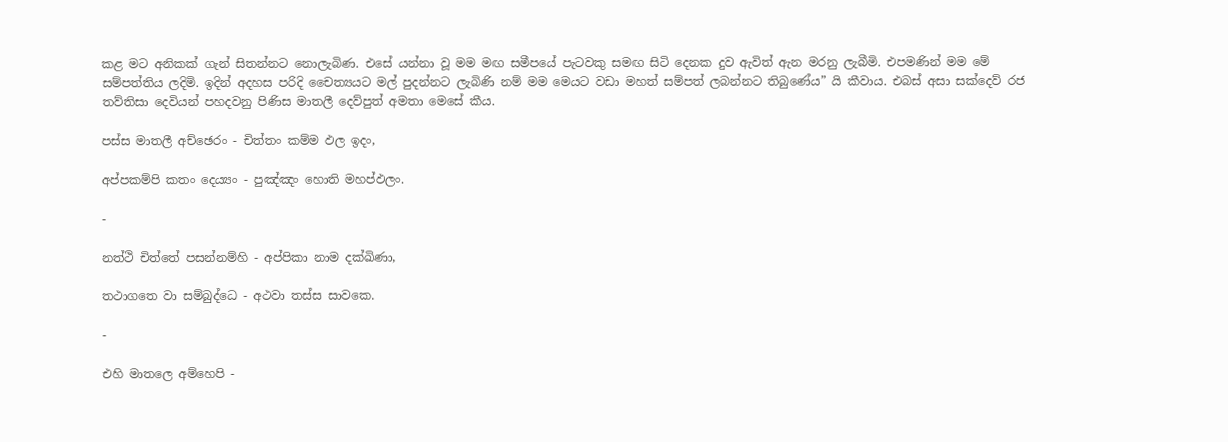කළ මට අනිකක් ගැන් සිතන්නට නොලැබිණ. එසේ යන්නා වූ මම මඟ සමීපයේ පැටවකු සමඟ සිටි දෙනක දුව ඇවිත් ඇන මරනු ලැබීමි. එපමණින් මම මේ සම්පත්තිය ලදිමි. ඉදින් අදහස පරිදි චෛත්‍යයට මල් පුදන්නට ලැබිණි නම් මම මෙයට වඩා මහත් සම්පත් ලබන්නට තිබුණේය” යි කීවාය. එබස් අසා සක්දෙව් රජ තව්තිසා දෙවියන් පහදවනු පිණිස මාතලී දෙව්පුත් අමතා මෙසේ කීය.

පස්ස මාතලී අච්ඡෙරං - චිත්තං කම්ම ඵල ඉදං,

අප්පකම්පි කතං දෙය්‍යං - පුඤ්ඤං හොති මහප්ඵලං.

-

නත්ථි චිත්තේ පසන්නම්හි - අප්පිකා නාම දක්ඛිණා,

තථාගතෙ වා සම්බුද්ධෙ - අථවා තස්ස සාවකෙ.

-

එහි මාතලෙ අම්හෙපි -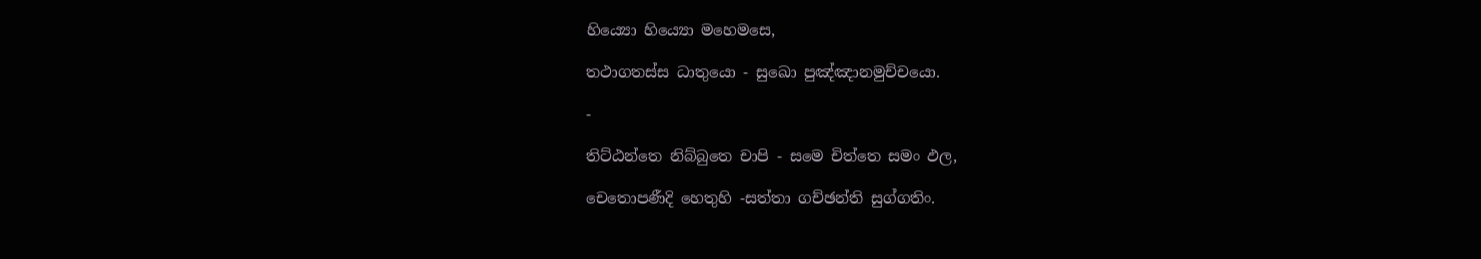හිය්‍යො හිය්‍යො මහෙමසෙ,

තථාගතස්ස ධාතුයො - සුඛො පුඤ්ඤානමුච්චයො.

-

තිට්ඨන්තෙ නිබ්බුතෙ චාපි - සමෙ චිත්තෙ සමං ඵල,

චෙතොපණීදි හෙතුහි -සත්තා ගච්ඡන්ති සුග්ගතිං.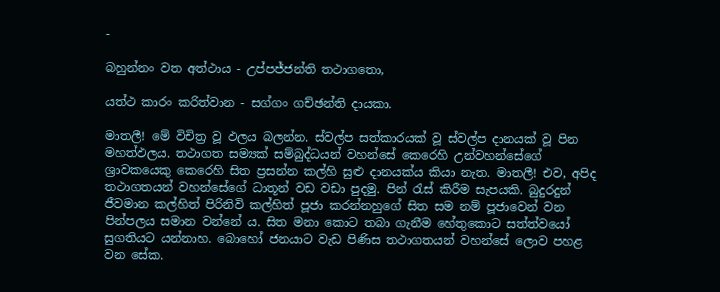-

බහුන්නං වත අත්ථාය - උප්පජ්ජන්ති තථාගතො,

යත්ථ කාරං කරිත්වාන - සග්ගං ගච්ඡන්ති දායකා.

මාතලී! මේ විචිත්‍ර වූ ඵලය බලන්න. ස්වල්ප සත්කාරයක් වූ ස්වල්ප දානයක් වූ පින මහත්ඵලය. තථාගත සම්‍යක් සම්බුද්ධයන් වහන්සේ කෙරෙහි උන්වහන්සේගේ ශ්‍රාවකයෙකු කෙරෙහි සිත ප්‍රසන්න කල්හි සුළු දානයක්ය කියා නැත. මාතලී! එව, අපිද තථාගතයන් වහන්සේගේ ධාතූන් වඩ වඩා පුදමු. පින් රැස් කිරීම සැපයකි. බුදුරදුන් ජීවමාන කල්හිත් පිරිනිවි කල්හිත් පූජා කරන්නහුගේ සිත සම නම් පූජාවෙන් වන පින්පලය සමාන වන්නේ ය. සිත මනා කොට තබා ගැනීම හේතුකොට සත්ත්වයෝ සුගතියට යන්නාහ. බොහෝ ජනයාට වැඩ පිණිස තථාගතයන් වහන්සේ ලොව පහළ වන සේක.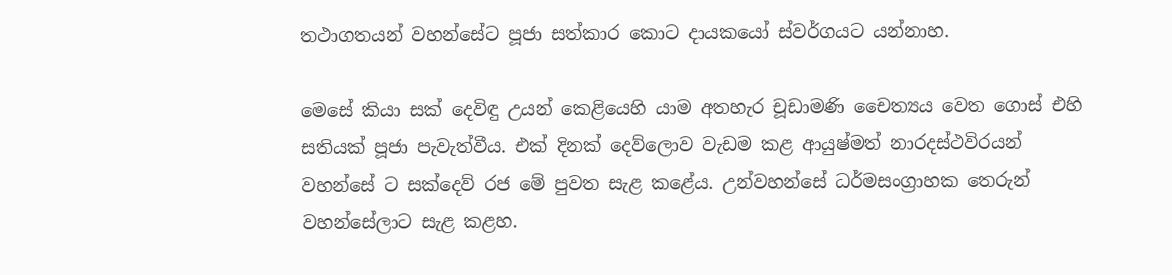තථාගතයන් වහන්සේට පූජා සත්කාර කොට දායකයෝ ස්වර්ගයට යන්නාහ.

මෙසේ කියා සක් දෙවිඳු උයන් කෙළියෙහි යාම අතහැර චූඩාමණි චෛත්‍යය වෙත ගොස් එහි සතියක් පූජා පැවැත්වීය. එක් දිනක් දෙව්ලොව වැඩම කළ ආයුෂ්මත් නාරදස්ථවිරයන් වහන්සේ ට සක්දෙව් රජ මේ පුවත සැළ කළේය. උන්වහන්සේ ධර්මසංග්‍රාහක තෙරුන් වහන්සේලාට සැළ කළහ.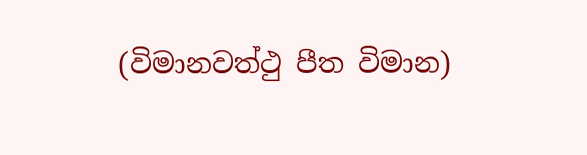(විමානවත්ථු පීත විමාන)